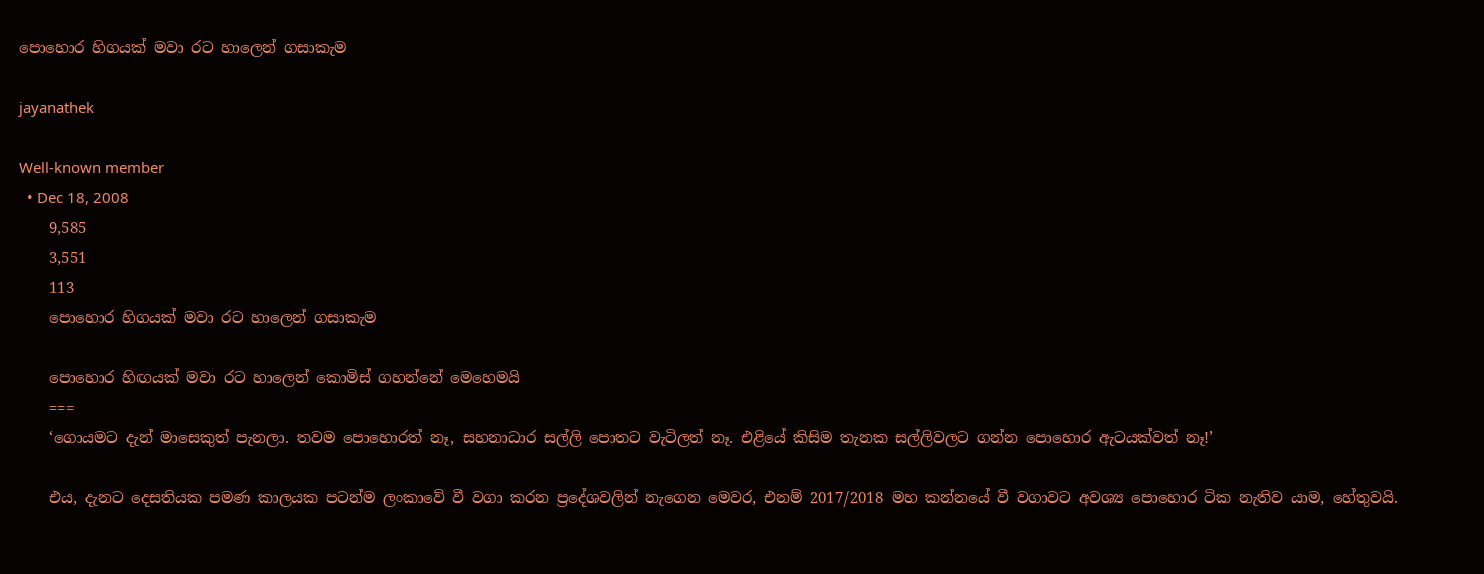පොහොර හිගයක් මවා රට හාලෙන් ගසාකැම

jayanathek

Well-known member
  • Dec 18, 2008
    9,585
    3,551
    113
    පොහොර හිගයක් මවා රට හාලෙන් ගසාකැම

    පොහොර හිඟයක් මවා රට හාලෙන් කොමිස් ගහන්නේ මෙහෙමයි
    ===
    ‘ගොයමට දැන් මාසෙකුත් පැනලා. තවම පොහොරත් නෑ, සහනාධාර සල්ලි පොතට වැටිලත් නෑ. එළියේ කිසිම තැනක සල්ලිවලට ගන්න පොහොර ඇටයක්වත් නෑ!’

    එය, දැනට දෙසතියක පමණ කාලයක පටන්ම ලංකාවේ වී වගා කරන ප්‍රදේශවලින් නැගෙන මෙවර, එනම් 2017/2018 මහ කන්නයේ වී වගාවට අවශ්‍ය පොහොර ටික නැතිව යාම, හේතුවයි.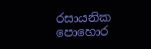රසායනික පොහොර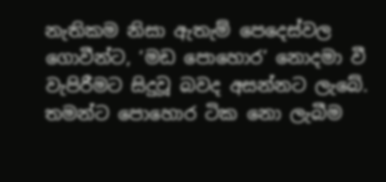නැතිකම නිසා ඇතැම් පෙදෙස්වල ගොවීන්ට, ‘මඩ පොහොර’ නොදමා වී වැපිරීමට සිදුවූ බවද අසන්නට ලැබේ. තමන්ට පොහොර ටික නො ලැබීම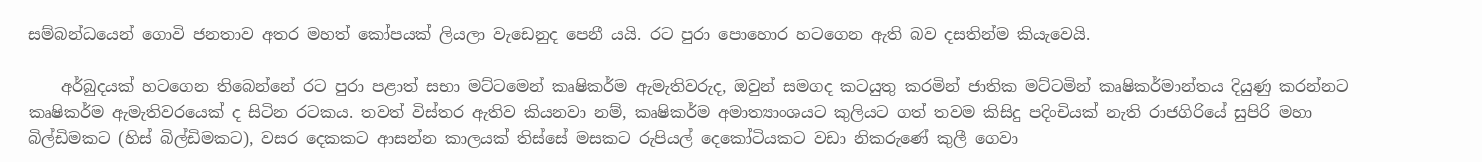සම්බන්ධයෙන් ගොවි ජනතාව අතර මහත් කෝපයක් ලියලා වැඩෙනුද පෙනී යයි. රට පුරා පොහොර හටගෙන ඇති බව දසතින්ම කියැවෙයි.

    අර්බුදයක් හටගෙන තිබෙන්නේ රට පුරා පළාත් සභා මට්ටමෙන් කෘෂිකර්ම ඇමැතිවරුද, ඔවුන් සමගද කටයුතු කරමින් ජාතික මට්ටමින් කෘෂිකර්මාන්තය දියුණු කරන්නට කෘෂිකර්ම ඇමැතිවරයෙක් ද සිටින රටකය. තවත් විස්තර ඇතිව කියනවා නම්, කෘෂිකර්ම අමාත්‍යාංශයට කුලියට ගත් තවම කිසිදු පදිංචියක් නැති රාජගිරියේ සුපිරි මහා බිල්ඩිමකට (හිස් බිල්ඩිමකට), වසර දෙකකට ආසන්න කාලයක් තිස්සේ මසකට රුපියල් දෙකෝටියකට වඩා නිකරුණේ කුලී ගෙවා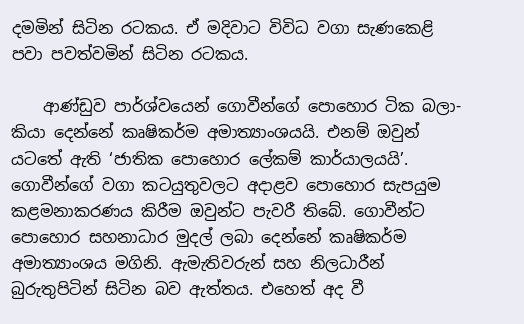දමමින් සිටින රටකය. ඒ මදිවාට විවිධ වගා සැණකෙළි පවා පවත්වමින් සිටින රටකය.

    ආණ්ඩුව පාර්ශ්වයෙන් ගොවීන්ගේ පොහොර ටික බලා-කියා දෙන්නේ කෘෂිකර්ම අමාත්‍යාංශයයි. එනම් ඔවුන් යටතේ ඇති ‘ජාතික පොහොර ලේකම් කාර්යාලයයි’. ගොවීන්ගේ වගා කටයුතුවලට අදාළව පොහොර සැපයුම කළමනාකරණය කිරීම ඔවුන්ට පැවරී තිබේ. ගොවීන්ට පොහොර සහනාධාර මුදල් ලබා දෙන්නේ කෘෂිකර්ම අමාත්‍යාංශය මගිනි. ඇමැතිවරුන් සහ නිලධාරීන් බුරුතුපිටින් සිටින බව ඇත්තය. එහෙත් අද වී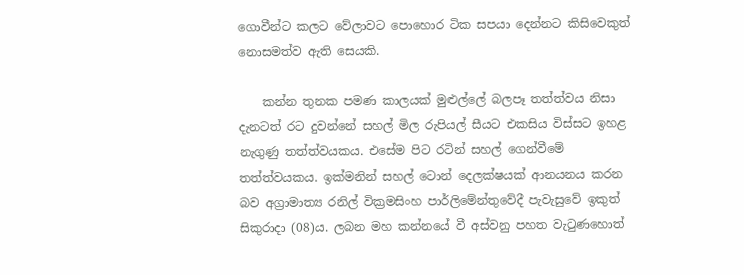ගොවීන්ට කලට වේලාවට පොහොර ටික සපයා දෙන්නට කිසිවෙකුත් නොසමත්ව ඇති සෙයකි.

    කන්න තුනක පමණ කාලයක් මුළුල්ලේ බලපෑ තත්ත්වය නිසා දැනටත් රට දුවන්නේ සහල් මිල රුපියල් සීයට එකසිය විස්සට ඉහළ නැගුණු තත්ත්වයකය. එසේම පිට රටින් සහල් ගෙන්වීමේ තත්ත්වයකය. ඉක්මනින් සහල් ටොන් දෙලක්ෂයක් ආනයනය කරන බව අග්‍රාමාත්‍ය රනිල් වික්‍රමසිංහ පාර්ලිමේන්තුවේදී පැවැසුවේ ඉකුත් සිකුරාදා (08)ය. ලබන මහ කන්නයේ වී අස්වනු පහත වැටුණහොත්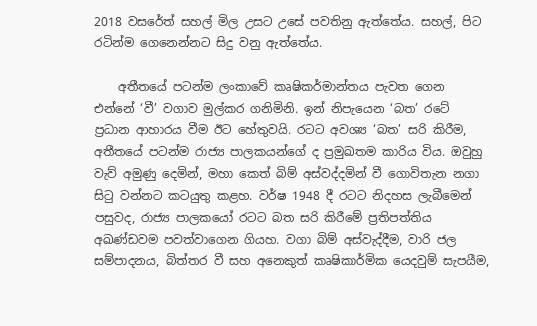2018 වසරේත් සහල් මිල උසට උසේ පවතිනු ඇත්තේය. සහල්, පිට රටින්ම ගෙනෙන්නට සිදු වනු ඇත්තේය.

    අතීතයේ පටන්ම ලංකාවේ කෘෂිකර්මාන්තය පැවත ගෙන එන්නේ ‘වී’ වගාව මුල්කර ගනිමිනි. ඉන් නිපැයෙන ‘බත’ රටේ ප්‍රධාන ආහාරය වීම ඊට හේතුවයි. රටට අවශ්‍ය ‘බත’ සරි කිරීම, අතීතයේ පටන්ම රාජ්‍ය පාලකයන්ගේ ද ප්‍රමුඛතම කාරිය විය. ඔවුහු වැව් අමුණු දෙමින්, මහා කෙත් බිම් අස්වද්දමින් වී ගොවිතැන නගා සිටු වන්නට කටයුතු කළහ. වර්ෂ 1948 දී රටට නිදහස ලැබීමෙන් පසුවද, රාජ්‍ය පාලකයෝ රටට බත සරි කිරීමේ ප්‍රතිපත්තිය අඛණ්ඩවම පවත්වාගෙන ගියහ. වගා බිම් අස්වැද්දීම, වාරි ජල සම්පාදනය, බිත්තර වී සහ අනෙකුත් කෘෂිකාර්මික යෙදවුම් සැපයීම,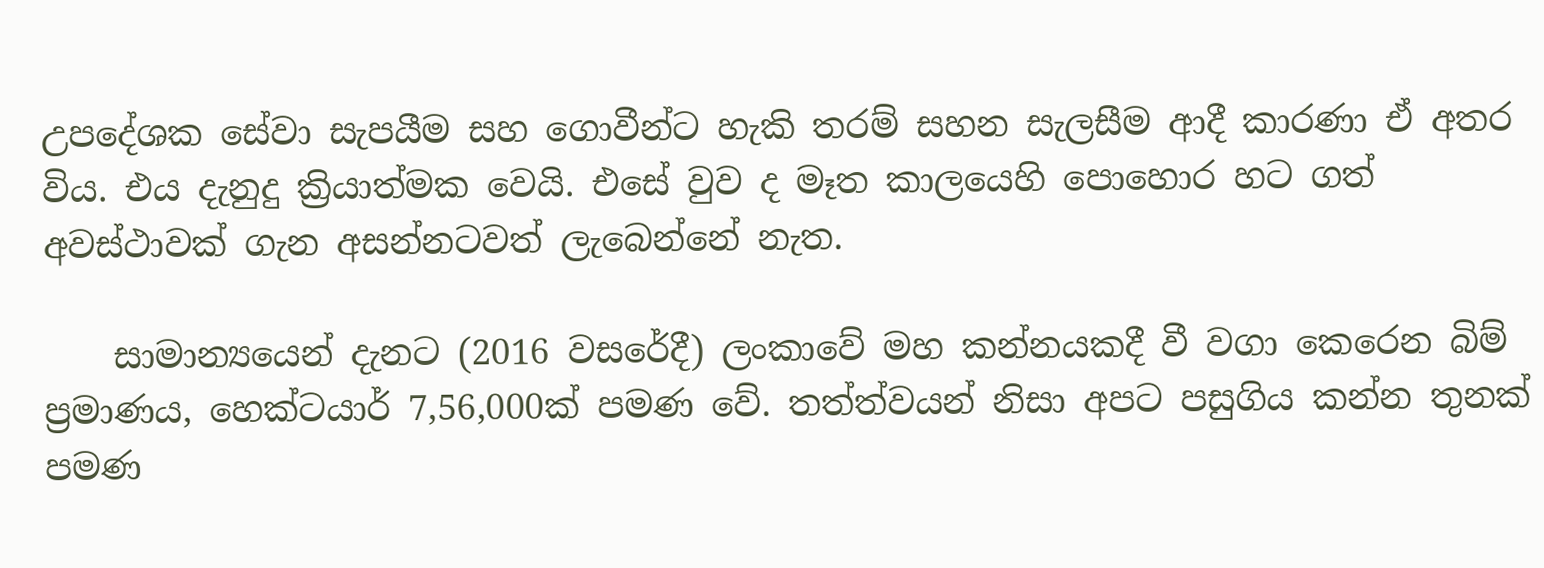උපදේශක සේවා සැපයීම සහ ගොවීන්ට හැකි තරම් සහන සැලසීම ආදී කාරණා ඒ අතර විය. එය දැනුදු ක්‍රියාත්මක වෙයි. එසේ වුව ද මෑත කාලයෙහි පොහොර හට ගත් අවස්ථාවක් ගැන අසන්නටවත් ලැබෙන්නේ නැත.

    සාමාන්‍යයෙන් දැනට (2016 වසරේදී) ලංකාවේ මහ කන්නයකදී වී වගා කෙරෙන බිම් ප්‍රමාණය, හෙක්ටයාර් 7,56,000ක් පමණ වේ. තත්ත්වයන් නිසා අපට පසුගිය කන්න තුනක් පමණ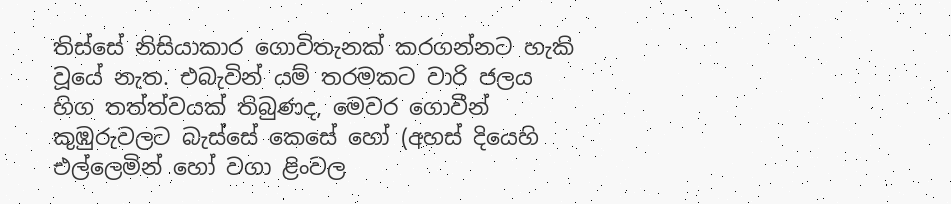තිස්සේ නිසියාකාර ගොවිතැනක් කරගන්නට හැකි වූයේ නැත. එබැවින් යම් තරමකට වාරි ජලය හිග තත්ත්වයක් තිබුණද, මෙවර ගොවීන් කුඹුරුවලට බැස්සේ කෙසේ හෝ (අහස් දියෙහි එල්ලෙමින් හෝ වගා ළිංවල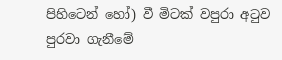පිහිටෙන් හෝ) වී මිටක් වපුරා අටුව පුරවා ගැනීමේ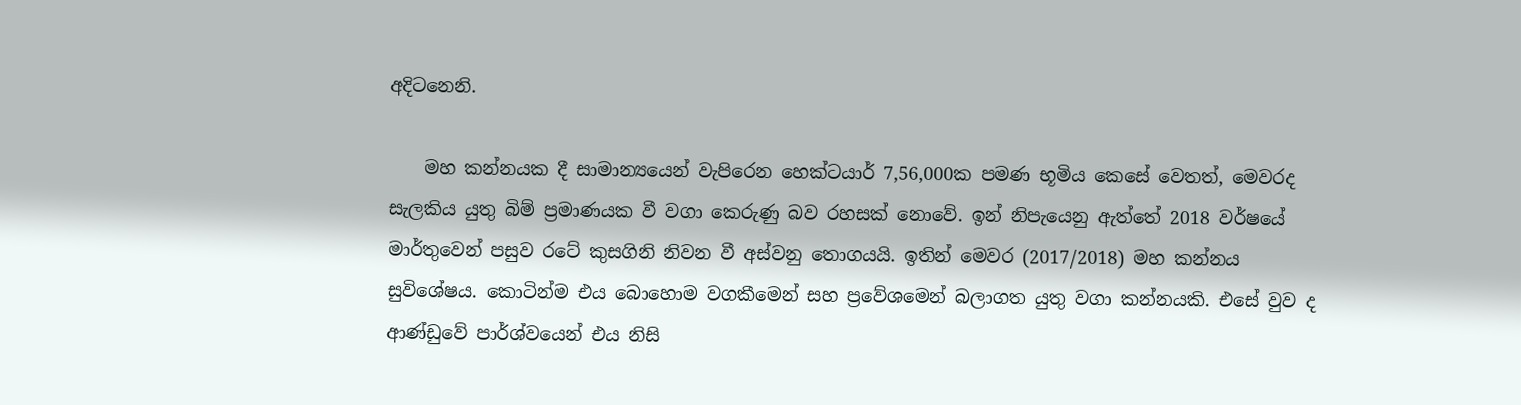අදිටනෙනි.

    මහ කන්නයක දී සාමාන්‍යයෙන් වැපිරෙන හෙක්ටයාර් 7,56,000ක පමණ භූමිය කෙසේ වෙතත්, මෙවරද සැලකිය යුතු බිම් ප්‍රමාණයක වී වගා කෙරුණු බව රහසක් නොවේ. ඉන් නිපැයෙනු ඇත්තේ 2018 වර්ෂයේ මාර්තුවෙන් පසුව රටේ කුසගිනි නිවන වී අස්වනු තොගයයි. ඉතින් මෙවර (2017/2018) මහ කන්නය සුවිශේෂය. කොටින්ම එය බොහොම වගකීමෙන් සහ ප්‍රවේශමෙන් බලාගත යුතු වගා කන්නයකි. එසේ වුව ද ආණ්ඩුවේ පාර්ශ්වයෙන් එය නිසි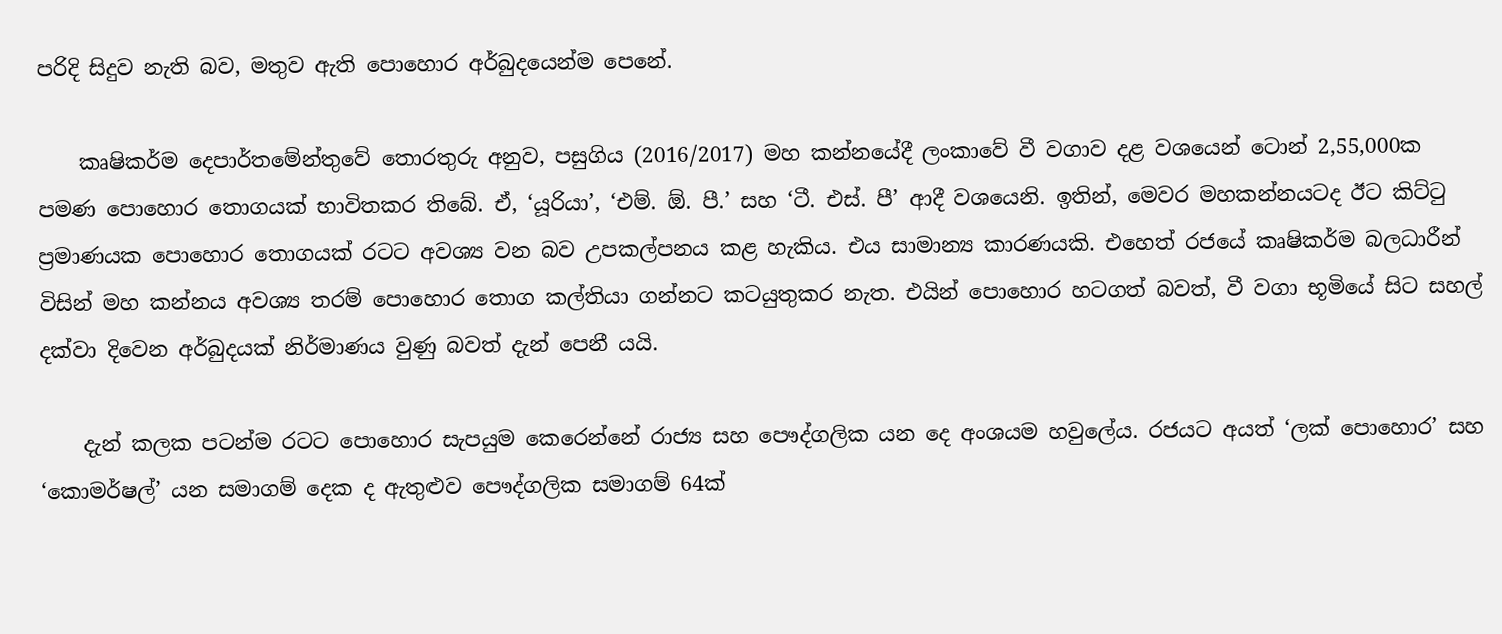පරිදි සිදුව නැති බව, මතුව ඇති පොහොර අර්බුදයෙන්ම පෙනේ.

    කෘෂිකර්ම දෙපාර්තමේන්තුවේ තොරතුරු අනුව, පසුගිය (2016/2017) මහ කන්නයේදී ලංකාවේ වී වගාව දළ වශයෙන් ටොන් 2,55,000ක පමණ පොහොර තොගයක් භාවිතකර තිබේ. ඒ, ‘යූරියා’, ‘එම්. ඕ. පී.’ සහ ‘ටී. එස්. පී’ ආදී වශයෙනි. ඉතින්, මෙවර මහකන්නයටද ඊට කිට්ටු ප්‍රමාණයක පොහොර තොගයක් රටට අවශ්‍ය වන බව උපකල්පනය කළ හැකිය. එය සාමාන්‍ය කාරණයකි. එහෙත් රජයේ කෘෂිකර්ම බලධාරීන් විසින් මහ කන්නය අවශ්‍ය තරම් පොහොර තොග කල්තියා ගන්නට කටයුතුකර නැත. එයින් පොහොර හටගත් බවත්, වී වගා භූමියේ සිට සහල් දක්වා දිවෙන අර්බුදයක් නිර්මාණය වුණු බවත් දැන් පෙනී යයි.

    දැන් කලක පටන්ම රටට පොහොර සැපයුම කෙරෙන්නේ රාජ්‍ය සහ පෞද්ගලික යන දෙ අංශයම හවුලේය. රජයට අයත් ‘ලක් පොහොර’ සහ ‘කොමර්ෂල්’ යන සමාගම් දෙක ද ඇතුළුව පෞද්ගලික සමාගම් 64ක්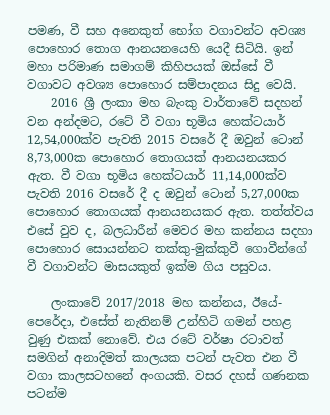පමණ, වී සහ අනෙකුත් භෝග වගාවන්ට අවශ්‍ය පොහොර තොග ආනයනයෙහි යෙදී සිටියි. ඉන් මහා පරිමාණ සමාගම් කිහිපයක් ඔස්සේ වී වගාවට අවශ්‍ය පොහොර සම්පාදනය සිදු වෙයි.
    2016 ශ්‍රී ලංකා මහ බැංකු වාර්තාවේ සදහන් වන අන්දමට, රටේ වී වගා භූමිය හෙක්ටයාර් 12,54,000ක්ව පැවති 2015 වසරේ දී ඔවුන් ටොන් 8,73,000ක පොහොර තොගයක් ආනයනයකර ඇත. වී වගා භූමිය හෙක්ටයාර් 11,14,000ක්ව පැවති 2016 වසරේ දී ද ඔවුන් ටොන් 5,27,000ක පොහොර තොගයක් ආනයනයකර ඇත. තත්ත්වය එසේ වුව ද, බලධාරීන් මෙවර මහ කන්නය සදහා පොහොර සොයන්නට තක්කු-මුක්කුවී ගොවීන්ගේ වී වගාවන්ට මාසයකුත් ඉක්ම ගිය පසුවය.

    ලංකාවේ 2017/2018 මහ කන්නය, ඊයේ-පෙරේදා, එසේත් නැතිනම් උන්හිටි ගමන් පහළ වුණු එකක් නොවේ. එය රටේ වර්ෂා රටාවත් සමගින් අනාදිමත් කාලයක පටන් පැවත එන වී වගා කාලසටහනේ අංගයකි. වසර දහස් ගණනක පටන්ම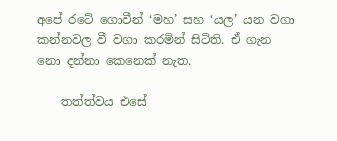අපේ රටේ ගොවීන් ‘මහ’ සහ ‘යල’ යන වගා කන්නවල වී වගා කරමින් සිටිති. ඒ ගැන නො දන්නා කෙනෙක් නැත.

    තත්ත්වය එසේ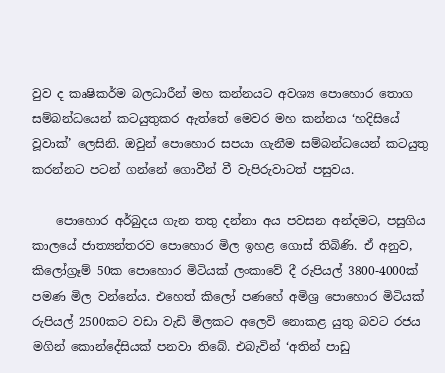වුව ද කෘෂිකර්ම බලධාරීන් මහ කන්නයට අවශ්‍ය පොහොර තොග සම්බන්ධයෙන් කටයුතුකර ඇත්තේ මෙවර මහ කන්නය ‘හදිසියේ වූවාක්’ ලෙසිනි. ඔවුන් පොහොර සපයා ගැනීම සම්බන්ධයෙන් කටයුතු කරන්නට පටන් ගන්නේ ගොවීන් වී වැපිරුවාටත් පසුවය.

    පොහොර අර්බුදය ගැන තතු දන්නා අය පවසන අන්දමට, පසුගිය කාලයේ ජාත්‍යන්තරව පොහොර මිල ඉහළ ගොස් තිබිණි. ඒ අනුව, කිලෝග්‍රෑම් 50ක පොහොර මිටියක් ලංකාවේ දී රුපියල් 3800-4000ක් පමණ මිල වන්නේය. එහෙත් කිලෝ පණහේ අමිශ්‍ර පොහොර මිටියක් රුපියල් 2500කට වඩා වැඩි මිලකට අලෙවි නොකළ යුතු බවට රජය මගින් කොන්දේසියක් පනවා තිබේ. එබැවින් ‘අතින් පාඩු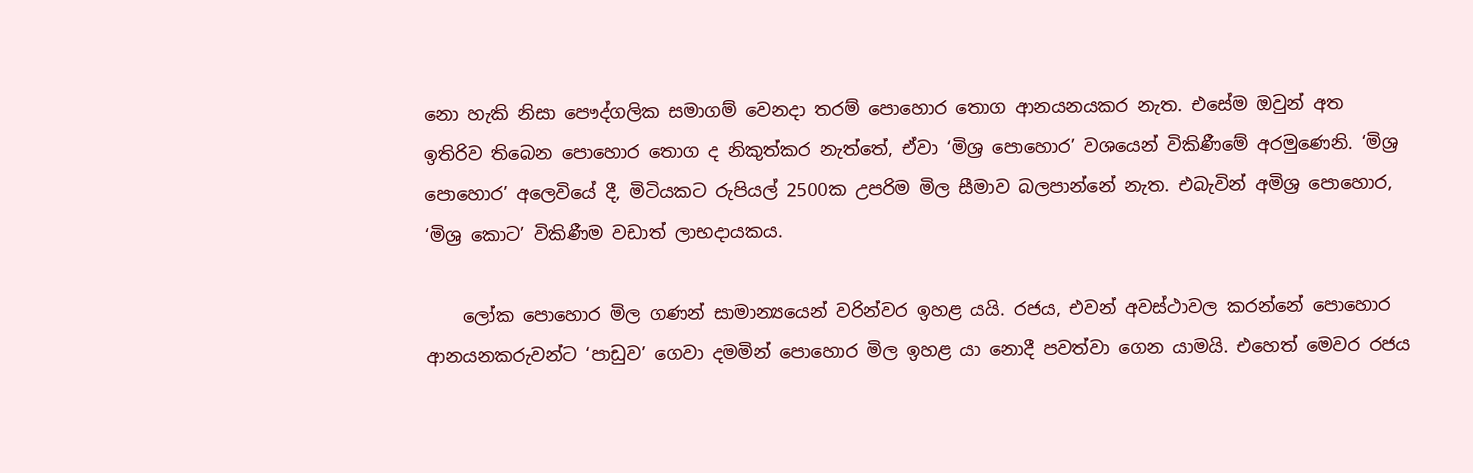නො හැකි නිසා පෞද්ගලික සමාගම් වෙනදා තරම් පොහොර තොග ආනයනයකර නැත. එසේම ඔවුන් අත ඉතිරිව තිබෙන පොහොර තොග ද නිකුත්කර නැත්තේ, ඒවා ‘මිශ්‍ර පොහොර’ වශයෙන් විකිණීමේ අරමුණෙනි. ‘මිශ්‍ර පොහොර’ අලෙවියේ දී, මිටියකට රුපියල් 2500ක උපරිම මිල සීමාව බලපාන්නේ නැත. එබැවින් අමිශ්‍ර පොහොර, ‘මිශ්‍ර කොට’ විකිණීම වඩාත් ලාභදායකය.

    ලෝක පොහොර මිල ගණන් සාමාන්‍යයෙන් වරින්වර ඉහළ යයි. රජය, එවන් අවස්ථාවල කරන්නේ පොහොර ආනයනකරුවන්ට ‘පාඩුව’ ගෙවා දමමින් පොහොර මිල ඉහළ යා නොදී පවත්වා ගෙන යාමයි. එහෙත් මෙවර රජය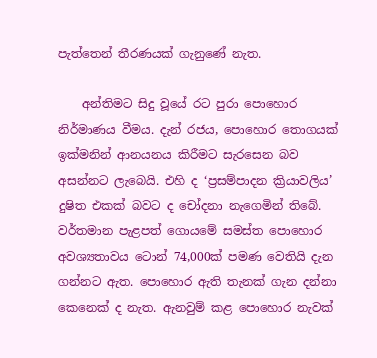පැත්තෙන් තීරණයක් ගැනුණේ නැත.

    අන්තිමට සිදු වූයේ රට පුරා පොහොර නිර්මාණය වීමය. දැන් රජය, පොහොර තොගයක් ඉක්මනින් ආනයනය කිරීමට සැරසෙන බව අසන්නට ලැබෙයි. එහි ද ‘ප්‍රසම්පාදන ක්‍රියාවලිය’ දුෂිත එකක් බවට ද චෝදනා නැගෙමින් තිබේ. වර්තමාන පැළපත් ගොයමේ සමස්ත පොහොර අවශ්‍යතාවය ටොන් 74,000ක් පමණ වෙතියි දැන ගන්නට ඇත. පොහොර ඇති තැනක් ගැන දන්නා කෙනෙක් ද නැත. ඇනවුම් කළ පොහොර නැවක්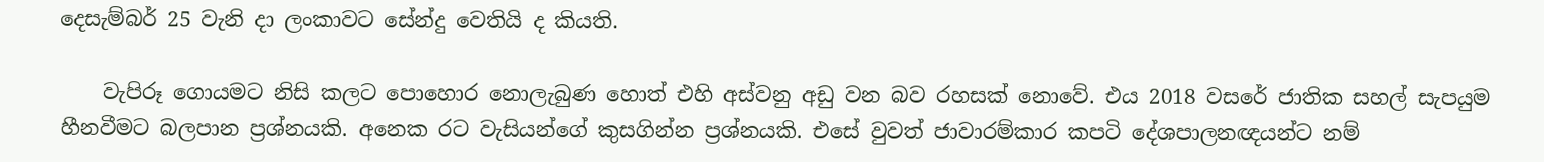දෙසැම්බර් 25 වැනි දා ලංකාවට සේන්දු වෙතියි ද කියති.

    වැපිරූ ගොයමට නිසි කලට පොහොර නොලැබුණ හොත් එහි අස්වනු අඩු වන බව රහසක් නොවේ. එය 2018 වසරේ ජාතික සහල් සැපයුම හීනවීමට බලපාන ප්‍රශ්නයකි. අනෙක රට වැසියන්ගේ කුසගින්න ප්‍රශ්නයකි. එසේ වුවත් ජාවාරම්කාර කපටි දේශපාලනඥයන්ට නම්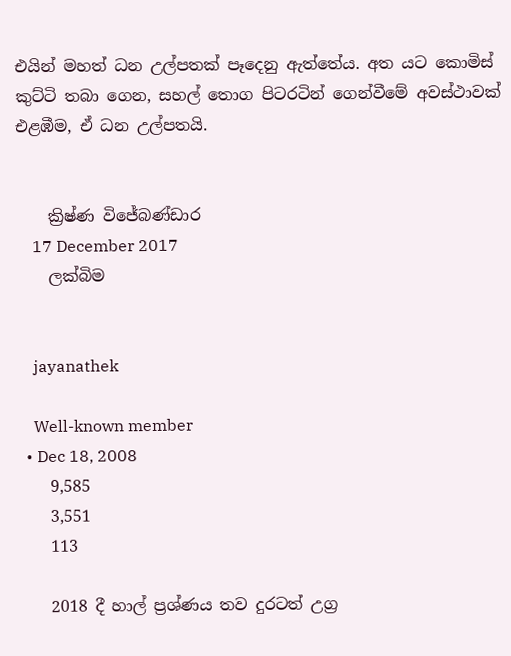එයින් මහත් ධන උල්පතක් පෑදෙනු ඇත්තේය. අත යට කොමිස් කුට්ටි තබා ගෙන, සහල් තොග පිටරටින් ගෙන්වීමේ අවස්ථාවක් එළඹීම, ඒ ධන උල්පතයි.


    ක්‍රිෂ්ණ විජේබණ්ඩාර
    17 December 2017
    ලක්බිම


    jayanathek

    Well-known member
  • Dec 18, 2008
    9,585
    3,551
    113

    2018 දී හාල් ප්‍රශ්ණය තව දුරටත් උග්‍ර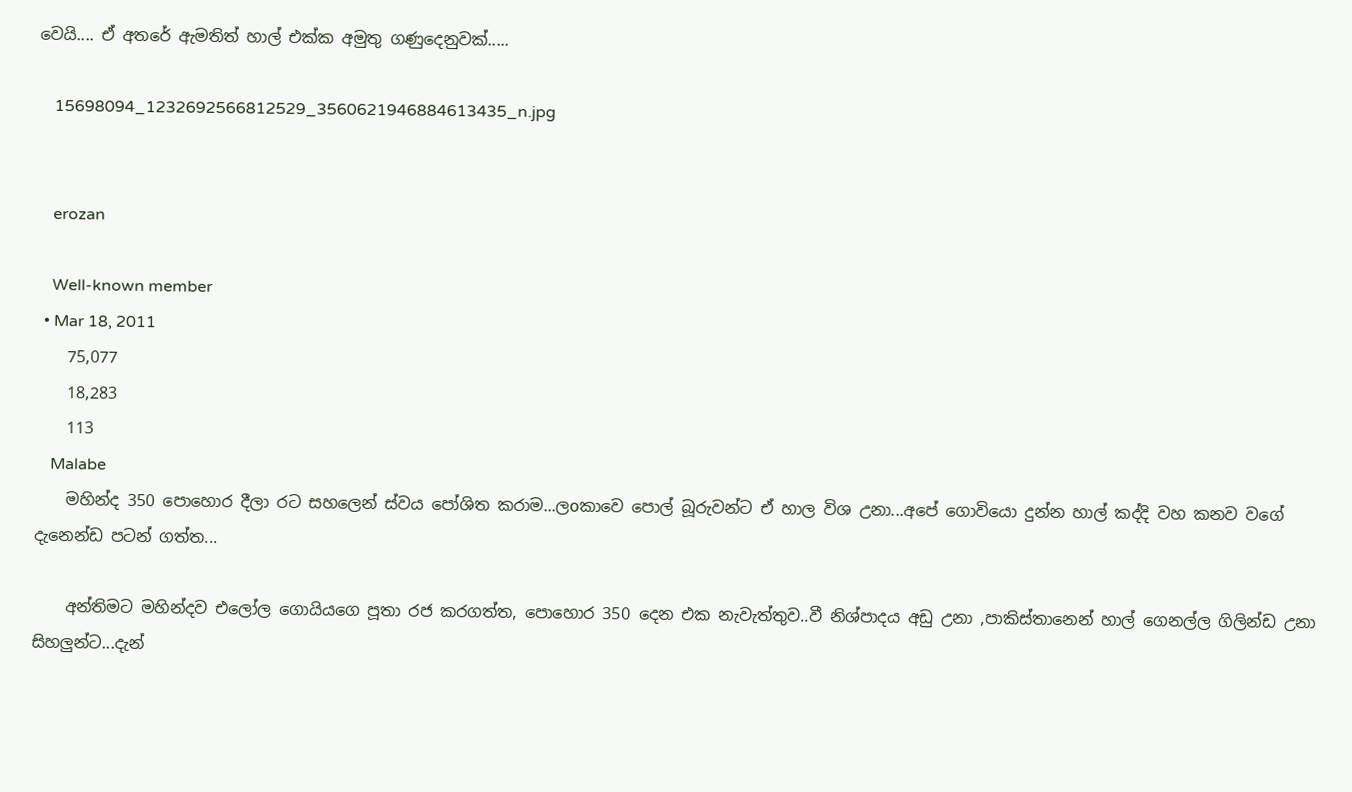වෙයි.... ඒ අතරේ ඇමතිත් හාල් එක්ක අමුතු ගණුදෙනුවක්.....

    15698094_1232692566812529_3560621946884613435_n.jpg


    erozan

    Well-known member
  • Mar 18, 2011
    75,077
    18,283
    113
    Malabe
    මහින්ද 350 පොහොර දීලා රට සහලෙන් ස්වය පෝශිත කරාම...ලoකාවෙ පොල් බූරුවන්ට ඒ හාල විශ උනා...අපේ ගොවියො දුන්න හාල් කද්දි වහ කනව වගේ දැනෙන්ඩ පටන් ගත්ත...

    අන්තිමට මහින්දව එලෝල ගොයියගෙ පූතා රජ කරගත්ත, පොහොර 350 දෙන එක නැවැත්තුව..වී නිශ්පාදය අඩු උනා ,පාකිස්තානෙන් හාල් ගෙනල්ල ගිලින්ඩ උනා සිහලුන්ට...දැන්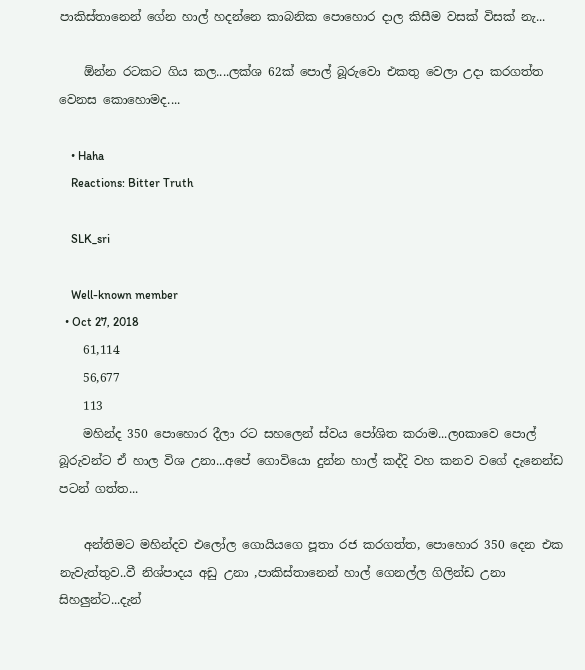පාකිස්තානෙන් ගේන හාල් හදන්නෙ කාබනික පොහොර දාල කිසීම වසක් විසක් නැ...

    ඕන්න රටකට ගිය කල....ලක්ශ 62ක් පොල් බූරුවො එකතු වෙලා උදා කරගත්ත වෙනස කොහොමද....

    • Haha
    Reactions: Bitter Truth

    SLK_sri

    Well-known member
  • Oct 27, 2018
    61,114
    56,677
    113
    මහින්ද 350 පොහොර දීලා රට සහලෙන් ස්වය පෝශිත කරාම...ලoකාවෙ පොල් බූරුවන්ට ඒ හාල විශ උනා...අපේ ගොවියො දුන්න හාල් කද්දි වහ කනව වගේ දැනෙන්ඩ පටන් ගත්ත...

    අන්තිමට මහින්දව එලෝල ගොයියගෙ පූතා රජ කරගත්ත, පොහොර 350 දෙන එක නැවැත්තුව..වී නිශ්පාදය අඩු උනා ,පාකිස්තානෙන් හාල් ගෙනල්ල ගිලින්ඩ උනා සිහලුන්ට...දැන්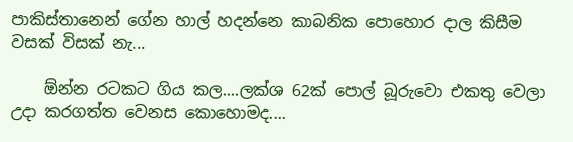පාකිස්තානෙන් ගේන හාල් හදන්නෙ කාබනික පොහොර දාල කිසීම වසක් විසක් නැ...

    ඕන්න රටකට ගිය කල....ලක්ශ 62ක් පොල් බූරුවො එකතු වෙලා උදා කරගත්ත වෙනස කොහොමද....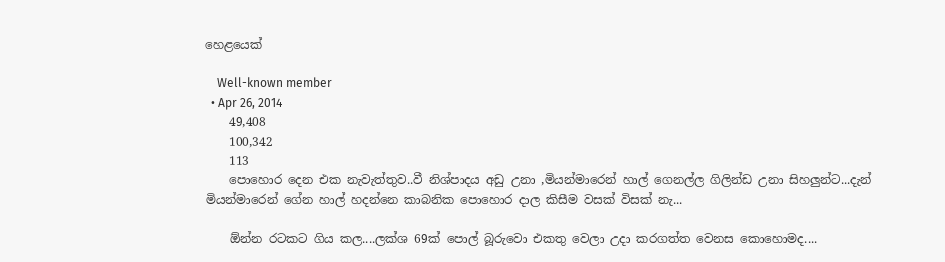හෙළයෙක්

    Well-known member
  • Apr 26, 2014
    49,408
    100,342
    113
    පොහොර දෙන එක නැවැත්තුව..වී නිශ්පාදය අඩු උනා ,මියන්මාරෙන් හාල් ගෙනල්ල ගිලින්ඩ උනා සිහලුන්ට...දැන් මියන්මාරෙන් ගේන හාල් හදන්නෙ කාබනික පොහොර දාල කිසීම වසක් විසක් නැ...

    ඕන්න රටකට ගිය කල....ලක්ශ 69ක් පොල් බූරුවො එකතු වෙලා උදා කරගත්ත වෙනස කොහොමද....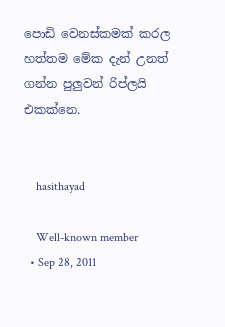පොඩි වෙනස්කමක් කරල හත්තම මේක දැන් උනත් ගන්න පුලුවන් රිප්ලයි එකක්නෙ.


    hasithayad

    Well-known member
  • Sep 28, 2011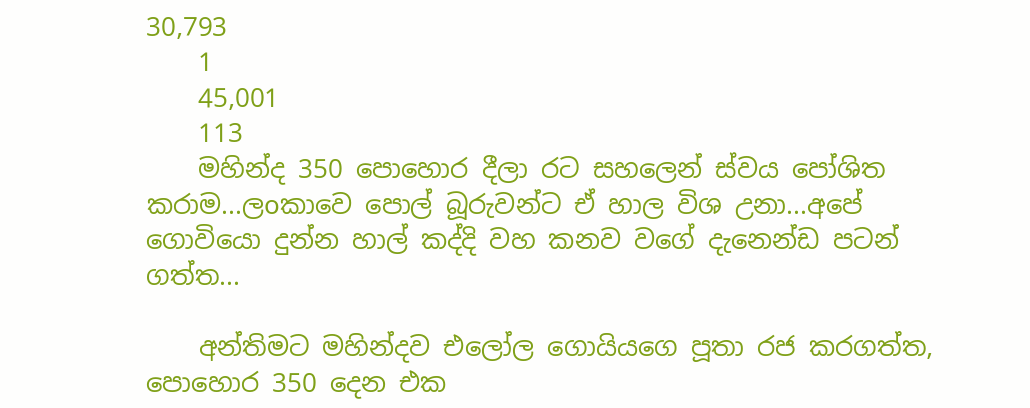30,793
    1
    45,001
    113
    මහින්ද 350 පොහොර දීලා රට සහලෙන් ස්වය පෝශිත කරාම...ලoකාවෙ පොල් බූරුවන්ට ඒ හාල විශ උනා...අපේ ගොවියො දුන්න හාල් කද්දි වහ කනව වගේ දැනෙන්ඩ පටන් ගත්ත...

    අන්තිමට මහින්දව එලෝල ගොයියගෙ පූතා රජ කරගත්ත, පොහොර 350 දෙන එක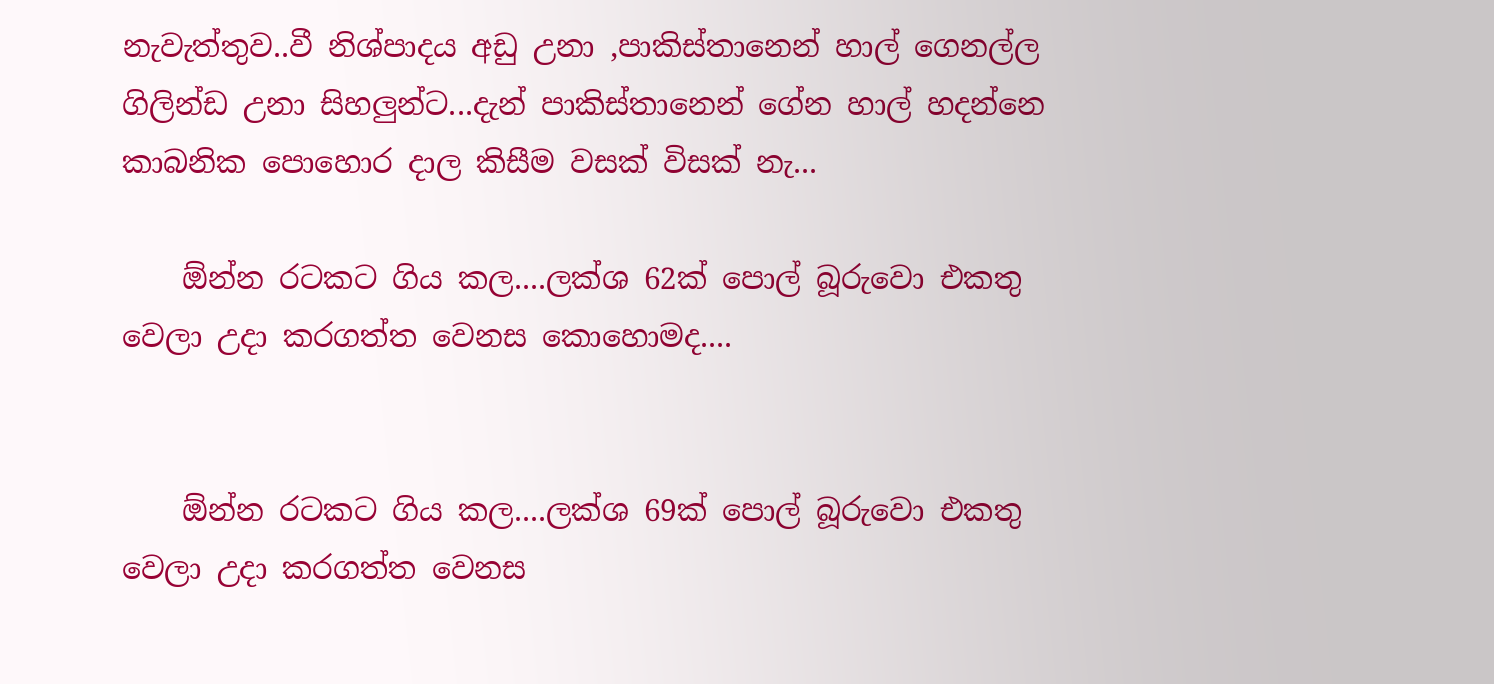නැවැත්තුව..වී නිශ්පාදය අඩු උනා ,පාකිස්තානෙන් හාල් ගෙනල්ල ගිලින්ඩ උනා සිහලුන්ට...දැන් පාකිස්තානෙන් ගේන හාල් හදන්නෙ කාබනික පොහොර දාල කිසීම වසක් විසක් නැ...

    ඕන්න රටකට ගිය කල....ලක්ශ 62ක් පොල් බූරුවො එකතු වෙලා උදා කරගත්ත වෙනස කොහොමද....


    ඕන්න රටකට ගිය කල....ලක්ශ 69ක් පොල් බූරුවො එකතු වෙලා උදා කරගත්ත වෙනස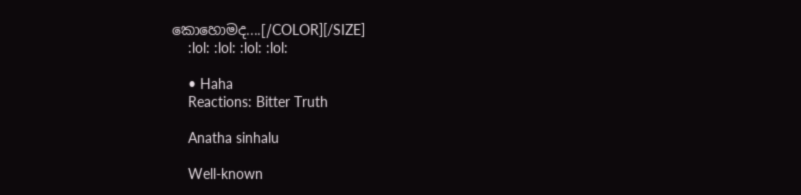කොහොමද....[/COLOR][/SIZE]
    :lol: :lol: :lol: :lol:

    • Haha
    Reactions: Bitter Truth

    Anatha sinhalu

    Well-known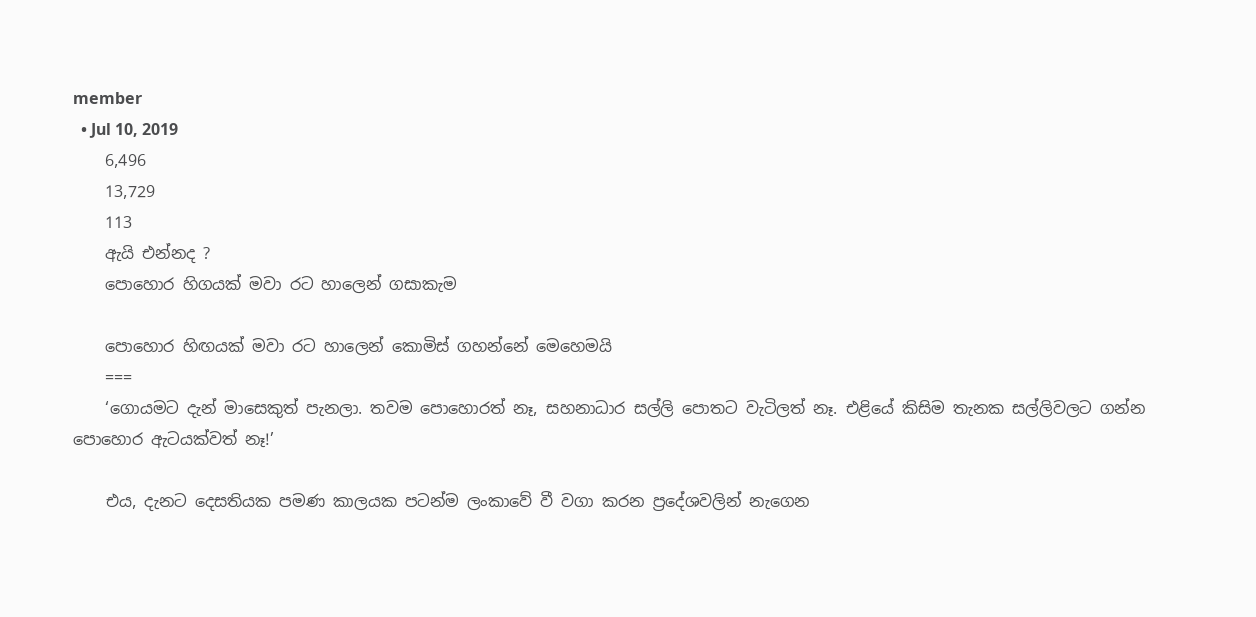member
  • Jul 10, 2019
    6,496
    13,729
    113
    ඇයි එන්නද ?
    පොහොර හිගයක් මවා රට හාලෙන් ගසාකැම

    පොහොර හිඟයක් මවා රට හාලෙන් කොමිස් ගහන්නේ මෙහෙමයි
    ===
    ‘ගොයමට දැන් මාසෙකුත් පැනලා. තවම පොහොරත් නෑ, සහනාධාර සල්ලි පොතට වැටිලත් නෑ. එළියේ කිසිම තැනක සල්ලිවලට ගන්න පොහොර ඇටයක්වත් නෑ!’

    එය, දැනට දෙසතියක පමණ කාලයක පටන්ම ලංකාවේ වී වගා කරන ප්‍රදේශවලින් නැගෙන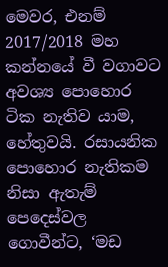මෙවර, එනම් 2017/2018 මහ කන්නයේ වී වගාවට අවශ්‍ය පොහොර ටික නැතිව යාම, හේතුවයි. රසායනික පොහොර නැතිකම නිසා ඇතැම් පෙදෙස්වල ගොවීන්ට, ‘මඩ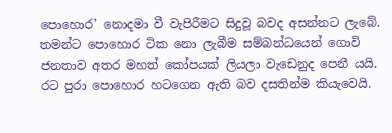පොහොර’ නොදමා වී වැපිරීමට සිදුවූ බවද අසන්නට ලැබේ. තමන්ට පොහොර ටික නො ලැබීම සම්බන්ධයෙන් ගොවි ජනතාව අතර මහත් කෝපයක් ලියලා වැඩෙනුද පෙනී යයි. රට පුරා පොහොර හටගෙන ඇති බව දසතින්ම කියැවෙයි.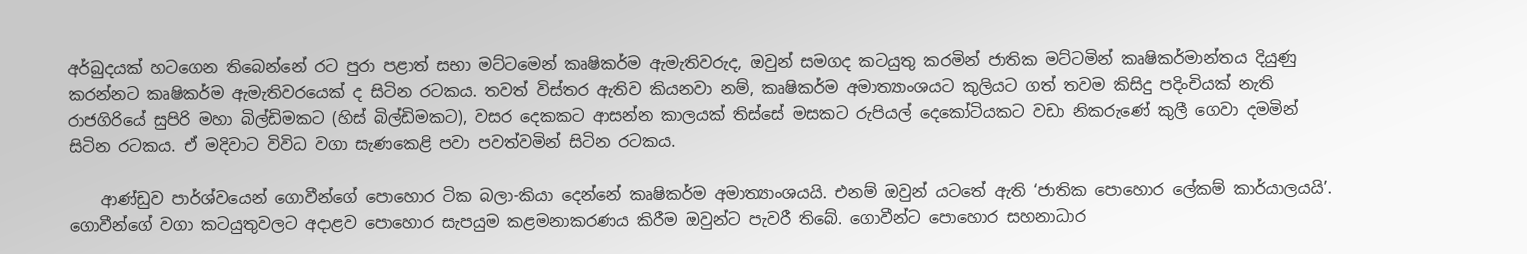අර්බුදයක් හටගෙන තිබෙන්නේ රට පුරා පළාත් සභා මට්ටමෙන් කෘෂිකර්ම ඇමැතිවරුද, ඔවුන් සමගද කටයුතු කරමින් ජාතික මට්ටමින් කෘෂිකර්මාන්තය දියුණු කරන්නට කෘෂිකර්ම ඇමැතිවරයෙක් ද සිටින රටකය. තවත් විස්තර ඇතිව කියනවා නම්, කෘෂිකර්ම අමාත්‍යාංශයට කුලියට ගත් තවම කිසිදු පදිංචියක් නැති රාජගිරියේ සුපිරි මහා බිල්ඩිමකට (හිස් බිල්ඩිමකට), වසර දෙකකට ආසන්න කාලයක් තිස්සේ මසකට රුපියල් දෙකෝටියකට වඩා නිකරුණේ කුලී ගෙවා දමමින් සිටින රටකය. ඒ මදිවාට විවිධ වගා සැණකෙළි පවා පවත්වමින් සිටින රටකය.

    ආණ්ඩුව පාර්ශ්වයෙන් ගොවීන්ගේ පොහොර ටික බලා-කියා දෙන්නේ කෘෂිකර්ම අමාත්‍යාංශයයි. එනම් ඔවුන් යටතේ ඇති ‘ජාතික පොහොර ලේකම් කාර්යාලයයි’. ගොවීන්ගේ වගා කටයුතුවලට අදාළව පොහොර සැපයුම කළමනාකරණය කිරීම ඔවුන්ට පැවරී තිබේ. ගොවීන්ට පොහොර සහනාධාර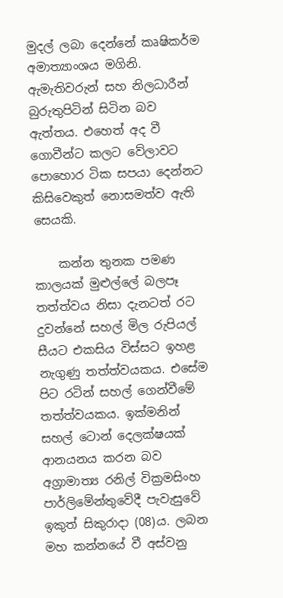මුදල් ලබා දෙන්නේ කෘෂිකර්ම අමාත්‍යාංශය මගිනි. ඇමැතිවරුන් සහ නිලධාරීන් බුරුතුපිටින් සිටින බව ඇත්තය. එහෙත් අද වී ගොවීන්ට කලට වේලාවට පොහොර ටික සපයා දෙන්නට කිසිවෙකුත් නොසමත්ව ඇති සෙයකි.

    කන්න තුනක පමණ කාලයක් මුළුල්ලේ බලපෑ තත්ත්වය නිසා දැනටත් රට දුවන්නේ සහල් මිල රුපියල් සීයට එකසිය විස්සට ඉහළ නැගුණු තත්ත්වයකය. එසේම පිට රටින් සහල් ගෙන්වීමේ තත්ත්වයකය. ඉක්මනින් සහල් ටොන් දෙලක්ෂයක් ආනයනය කරන බව අග්‍රාමාත්‍ය රනිල් වික්‍රමසිංහ පාර්ලිමේන්තුවේදී පැවැසුවේ ඉකුත් සිකුරාදා (08)ය. ලබන මහ කන්නයේ වී අස්වනු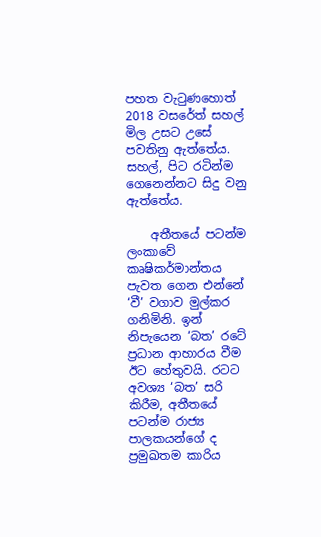පහත වැටුණහොත් 2018 වසරේත් සහල් මිල උසට උසේ පවතිනු ඇත්තේය. සහල්, පිට රටින්ම ගෙනෙන්නට සිදු වනු ඇත්තේය.

    අතීතයේ පටන්ම ලංකාවේ කෘෂිකර්මාන්තය පැවත ගෙන එන්නේ ‘වී’ වගාව මුල්කර ගනිමිනි. ඉන් නිපැයෙන ‘බත’ රටේ ප්‍රධාන ආහාරය වීම ඊට හේතුවයි. රටට අවශ්‍ය ‘බත’ සරි කිරීම, අතීතයේ පටන්ම රාජ්‍ය පාලකයන්ගේ ද ප්‍රමුඛතම කාරිය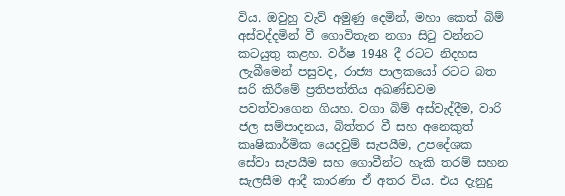විය. ඔවුහු වැව් අමුණු දෙමින්, මහා කෙත් බිම් අස්වද්දමින් වී ගොවිතැන නගා සිටු වන්නට කටයුතු කළහ. වර්ෂ 1948 දී රටට නිදහස ලැබීමෙන් පසුවද, රාජ්‍ය පාලකයෝ රටට බත සරි කිරීමේ ප්‍රතිපත්තිය අඛණ්ඩවම පවත්වාගෙන ගියහ. වගා බිම් අස්වැද්දීම, වාරි ජල සම්පාදනය, බිත්තර වී සහ අනෙකුත් කෘෂිකාර්මික යෙදවුම් සැපයීම, උපදේශක සේවා සැපයීම සහ ගොවීන්ට හැකි තරම් සහන සැලසීම ආදී කාරණා ඒ අතර විය. එය දැනුදු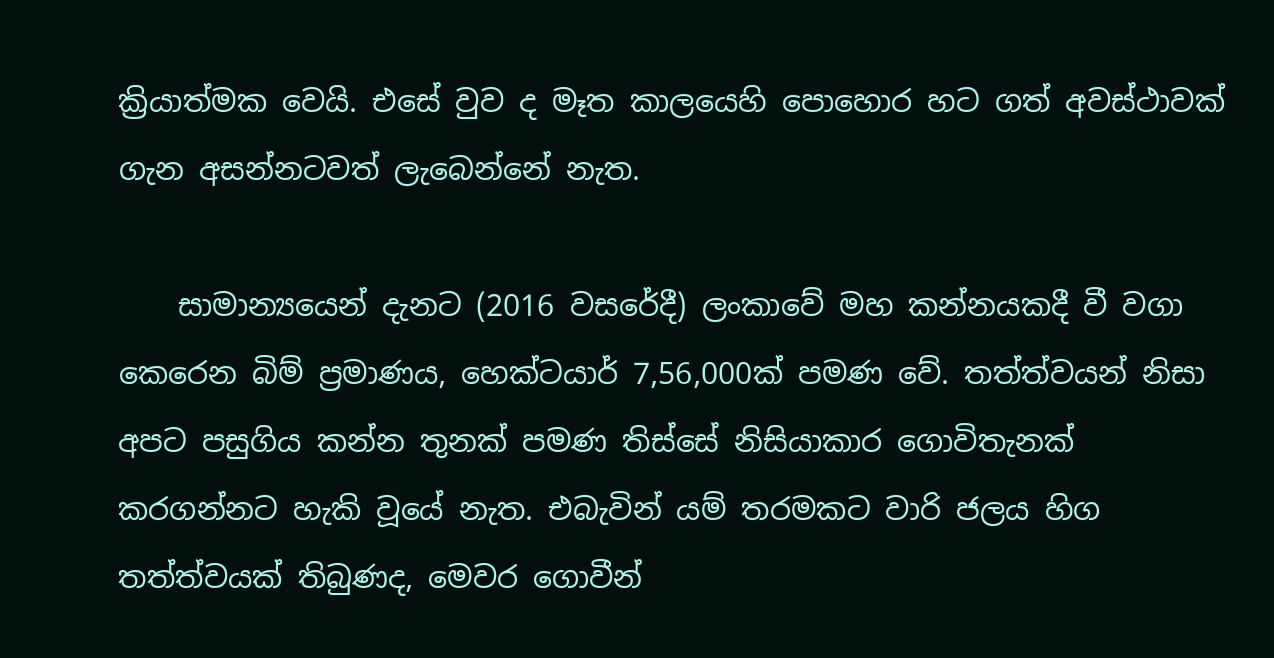ක්‍රියාත්මක වෙයි. එසේ වුව ද මෑත කාලයෙහි පොහොර හට ගත් අවස්ථාවක් ගැන අසන්නටවත් ලැබෙන්නේ නැත.

    සාමාන්‍යයෙන් දැනට (2016 වසරේදී) ලංකාවේ මහ කන්නයකදී වී වගා කෙරෙන බිම් ප්‍රමාණය, හෙක්ටයාර් 7,56,000ක් පමණ වේ. තත්ත්වයන් නිසා අපට පසුගිය කන්න තුනක් පමණ තිස්සේ නිසියාකාර ගොවිතැනක් කරගන්නට හැකි වූයේ නැත. එබැවින් යම් තරමකට වාරි ජලය හිග තත්ත්වයක් තිබුණද, මෙවර ගොවීන්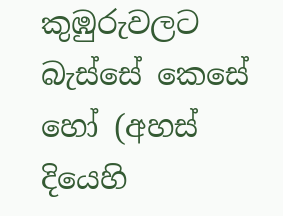කුඹුරුවලට බැස්සේ කෙසේ හෝ (අහස් දියෙහි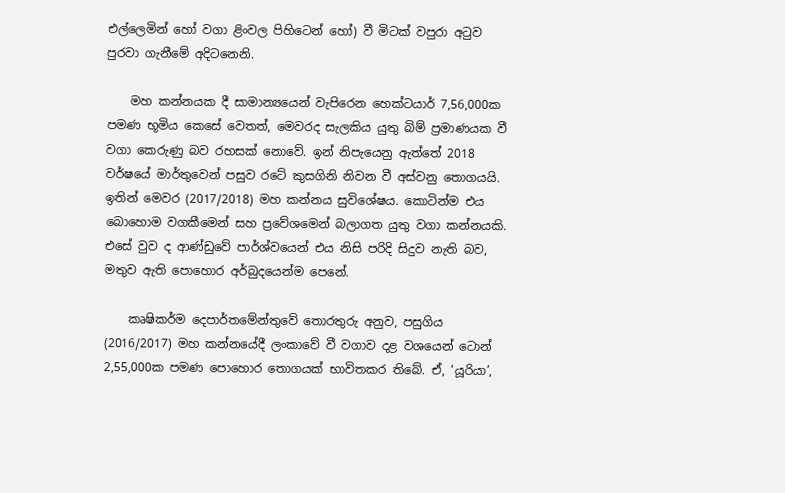එල්ලෙමින් හෝ වගා ළිංවල පිහිටෙන් හෝ) වී මිටක් වපුරා අටුව පුරවා ගැනීමේ අදිටනෙනි.

    මහ කන්නයක දී සාමාන්‍යයෙන් වැපිරෙන හෙක්ටයාර් 7,56,000ක පමණ භූමිය කෙසේ වෙතත්, මෙවරද සැලකිය යුතු බිම් ප්‍රමාණයක වී වගා කෙරුණු බව රහසක් නොවේ. ඉන් නිපැයෙනු ඇත්තේ 2018 වර්ෂයේ මාර්තුවෙන් පසුව රටේ කුසගිනි නිවන වී අස්වනු තොගයයි. ඉතින් මෙවර (2017/2018) මහ කන්නය සුවිශේෂය. කොටින්ම එය බොහොම වගකීමෙන් සහ ප්‍රවේශමෙන් බලාගත යුතු වගා කන්නයකි. එසේ වුව ද ආණ්ඩුවේ පාර්ශ්වයෙන් එය නිසි පරිදි සිදුව නැති බව, මතුව ඇති පොහොර අර්බුදයෙන්ම පෙනේ.

    කෘෂිකර්ම දෙපාර්තමේන්තුවේ තොරතුරු අනුව, පසුගිය (2016/2017) මහ කන්නයේදී ලංකාවේ වී වගාව දළ වශයෙන් ටොන් 2,55,000ක පමණ පොහොර තොගයක් භාවිතකර තිබේ. ඒ, ‘යූරියා’,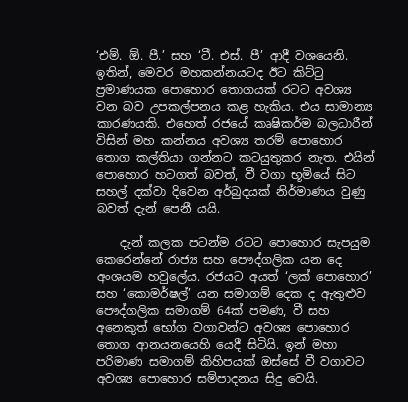‘එම්. ඕ. පී.’ සහ ‘ටී. එස්. පී’ ආදී වශයෙනි. ඉතින්, මෙවර මහකන්නයටද ඊට කිට්ටු ප්‍රමාණයක පොහොර තොගයක් රටට අවශ්‍ය වන බව උපකල්පනය කළ හැකිය. එය සාමාන්‍ය කාරණයකි. එහෙත් රජයේ කෘෂිකර්ම බලධාරීන් විසින් මහ කන්නය අවශ්‍ය තරම් පොහොර තොග කල්තියා ගන්නට කටයුතුකර නැත. එයින් පොහොර හටගත් බවත්, වී වගා භූමියේ සිට සහල් දක්වා දිවෙන අර්බුදයක් නිර්මාණය වුණු බවත් දැන් පෙනී යයි.

    දැන් කලක පටන්ම රටට පොහොර සැපයුම කෙරෙන්නේ රාජ්‍ය සහ පෞද්ගලික යන දෙ අංශයම හවුලේය. රජයට අයත් ‘ලක් පොහොර’ සහ ‘කොමර්ෂල්’ යන සමාගම් දෙක ද ඇතුළුව පෞද්ගලික සමාගම් 64ක් පමණ, වී සහ අනෙකුත් භෝග වගාවන්ට අවශ්‍ය පොහොර තොග ආනයනයෙහි යෙදී සිටියි. ඉන් මහා පරිමාණ සමාගම් කිහිපයක් ඔස්සේ වී වගාවට අවශ්‍ය පොහොර සම්පාදනය සිදු වෙයි.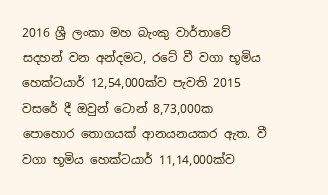2016 ශ්‍රී ලංකා මහ බැංකු වාර්තාවේ සදහන් වන අන්දමට, රටේ වී වගා භූමිය හෙක්ටයාර් 12,54,000ක්ව පැවති 2015 වසරේ දී ඔවුන් ටොන් 8,73,000ක පොහොර තොගයක් ආනයනයකර ඇත. වී වගා භූමිය හෙක්ටයාර් 11,14,000ක්ව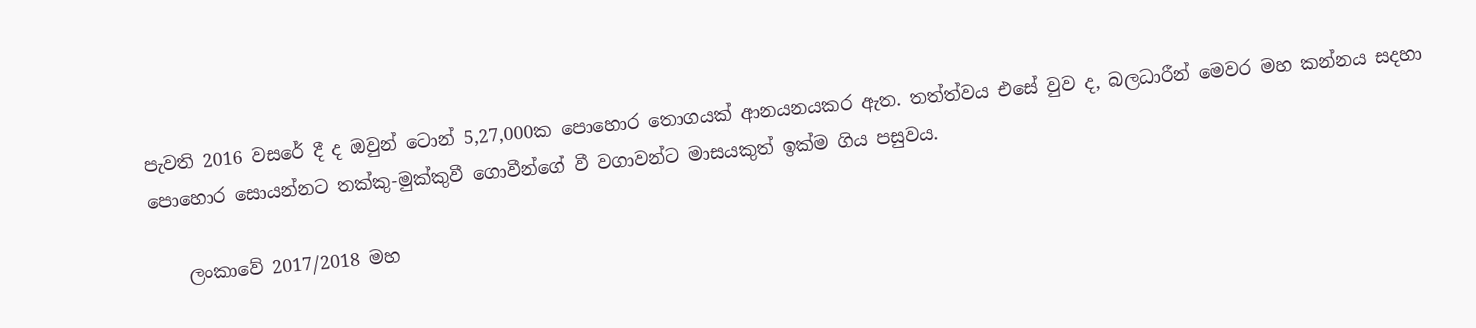පැවති 2016 වසරේ දී ද ඔවුන් ටොන් 5,27,000ක පොහොර තොගයක් ආනයනයකර ඇත. තත්ත්වය එසේ වුව ද, බලධාරීන් මෙවර මහ කන්නය සදහා පොහොර සොයන්නට තක්කු-මුක්කුවී ගොවීන්ගේ වී වගාවන්ට මාසයකුත් ඉක්ම ගිය පසුවය.

    ලංකාවේ 2017/2018 මහ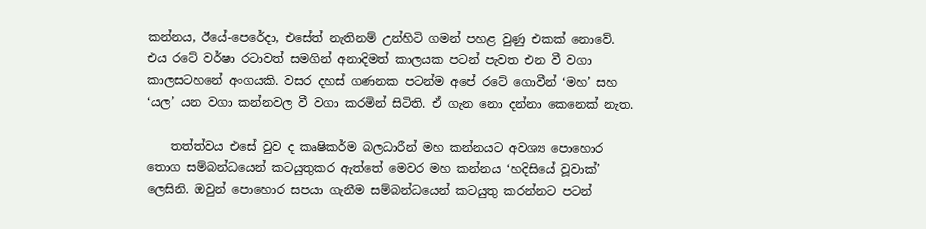කන්නය, ඊයේ-පෙරේදා, එසේත් නැතිනම් උන්හිටි ගමන් පහළ වුණු එකක් නොවේ. එය රටේ වර්ෂා රටාවත් සමගින් අනාදිමත් කාලයක පටන් පැවත එන වී වගා කාලසටහනේ අංගයකි. වසර දහස් ගණනක පටන්ම අපේ රටේ ගොවීන් ‘මහ’ සහ ‘යල’ යන වගා කන්නවල වී වගා කරමින් සිටිති. ඒ ගැන නො දන්නා කෙනෙක් නැත.

    තත්ත්වය එසේ වුව ද කෘෂිකර්ම බලධාරීන් මහ කන්නයට අවශ්‍ය පොහොර තොග සම්බන්ධයෙන් කටයුතුකර ඇත්තේ මෙවර මහ කන්නය ‘හදිසියේ වූවාක්’ ලෙසිනි. ඔවුන් පොහොර සපයා ගැනීම සම්බන්ධයෙන් කටයුතු කරන්නට පටන්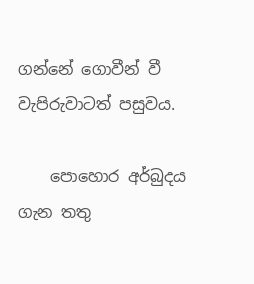ගන්නේ ගොවීන් වී වැපිරුවාටත් පසුවය.

    පොහොර අර්බුදය ගැන තතු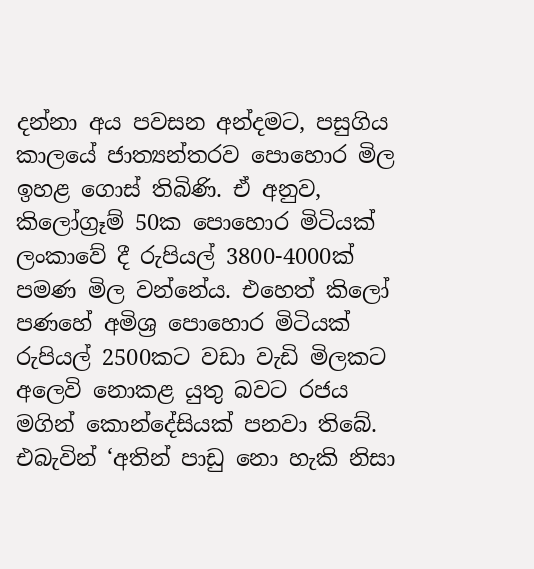දන්නා අය පවසන අන්දමට, පසුගිය කාලයේ ජාත්‍යන්තරව පොහොර මිල ඉහළ ගොස් තිබිණි. ඒ අනුව, කිලෝග්‍රෑම් 50ක පොහොර මිටියක් ලංකාවේ දී රුපියල් 3800-4000ක් පමණ මිල වන්නේය. එහෙත් කිලෝ පණහේ අමිශ්‍ර පොහොර මිටියක් රුපියල් 2500කට වඩා වැඩි මිලකට අලෙවි නොකළ යුතු බවට රජය මගින් කොන්දේසියක් පනවා තිබේ. එබැවින් ‘අතින් පාඩු නො හැකි නිසා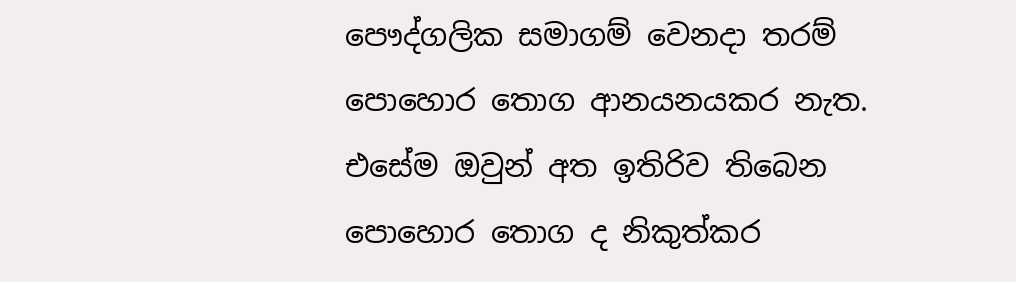පෞද්ගලික සමාගම් වෙනදා තරම් පොහොර තොග ආනයනයකර නැත. එසේම ඔවුන් අත ඉතිරිව තිබෙන පොහොර තොග ද නිකුත්කර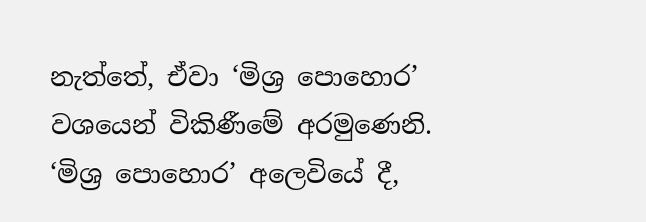නැත්තේ, ඒවා ‘මිශ්‍ර පොහොර’ වශයෙන් විකිණීමේ අරමුණෙනි. ‘මිශ්‍ර පොහොර’ අලෙවියේ දී,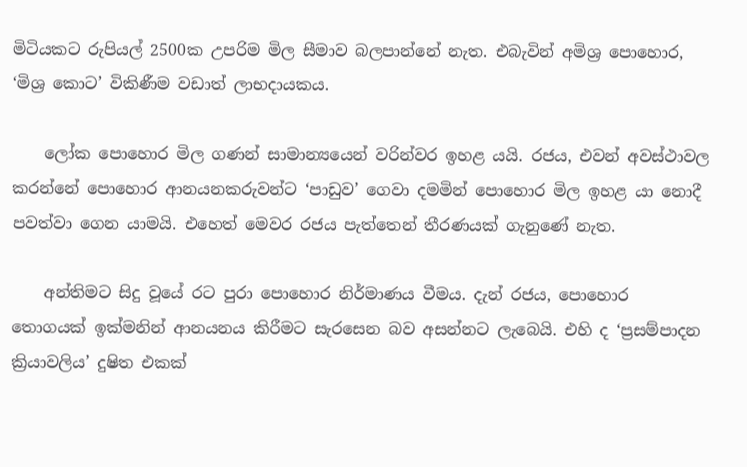මිටියකට රුපියල් 2500ක උපරිම මිල සීමාව බලපාන්නේ නැත. එබැවින් අමිශ්‍ර පොහොර, ‘මිශ්‍ර කොට’ විකිණීම වඩාත් ලාභදායකය.

    ලෝක පොහොර මිල ගණන් සාමාන්‍යයෙන් වරින්වර ඉහළ යයි. රජය, එවන් අවස්ථාවල කරන්නේ පොහොර ආනයනකරුවන්ට ‘පාඩුව’ ගෙවා දමමින් පොහොර මිල ඉහළ යා නොදී පවත්වා ගෙන යාමයි. එහෙත් මෙවර රජය පැත්තෙන් තීරණයක් ගැනුණේ නැත.

    අන්තිමට සිදු වූයේ රට පුරා පොහොර නිර්මාණය වීමය. දැන් රජය, පොහොර තොගයක් ඉක්මනින් ආනයනය කිරීමට සැරසෙන බව අසන්නට ලැබෙයි. එහි ද ‘ප්‍රසම්පාදන ක්‍රියාවලිය’ දුෂිත එකක්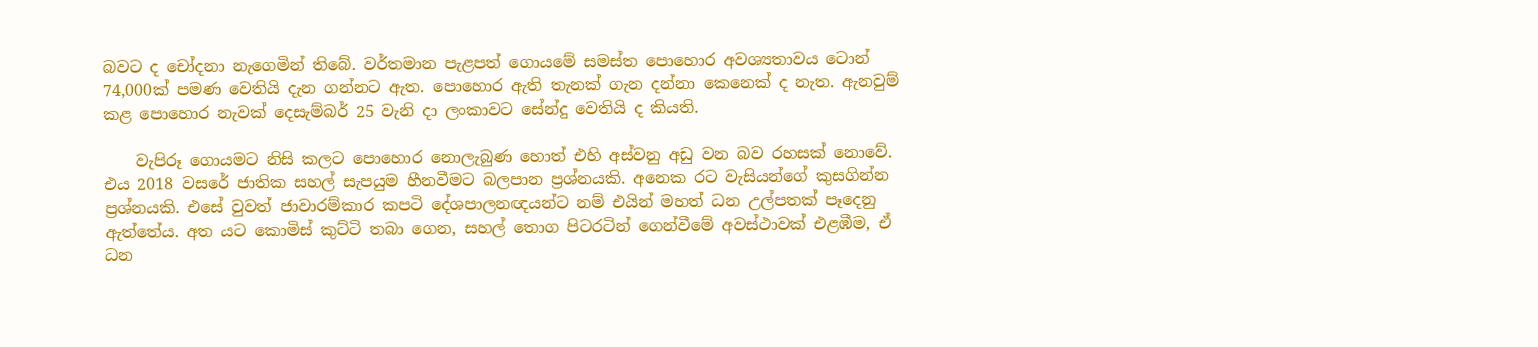බවට ද චෝදනා නැගෙමින් තිබේ. වර්තමාන පැළපත් ගොයමේ සමස්ත පොහොර අවශ්‍යතාවය ටොන් 74,000ක් පමණ වෙතියි දැන ගන්නට ඇත. පොහොර ඇති තැනක් ගැන දන්නා කෙනෙක් ද නැත. ඇනවුම් කළ පොහොර නැවක් දෙසැම්බර් 25 වැනි දා ලංකාවට සේන්දු වෙතියි ද කියති.

    වැපිරූ ගොයමට නිසි කලට පොහොර නොලැබුණ හොත් එහි අස්වනු අඩු වන බව රහසක් නොවේ. එය 2018 වසරේ ජාතික සහල් සැපයුම හීනවීමට බලපාන ප්‍රශ්නයකි. අනෙක රට වැසියන්ගේ කුසගින්න ප්‍රශ්නයකි. එසේ වුවත් ජාවාරම්කාර කපටි දේශපාලනඥයන්ට නම් එයින් මහත් ධන උල්පතක් පෑදෙනු ඇත්තේය. අත යට කොමිස් කුට්ටි තබා ගෙන, සහල් තොග පිටරටින් ගෙන්වීමේ අවස්ථාවක් එළඹීම, ඒ ධන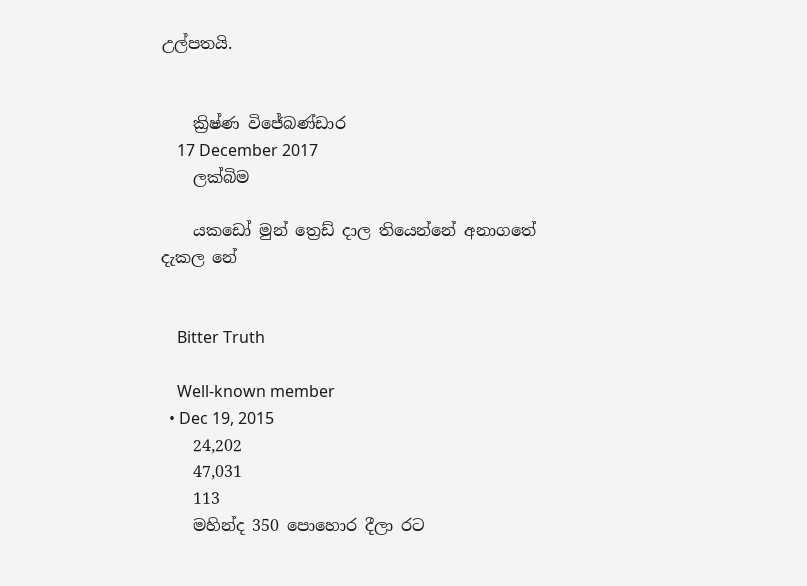උල්පතයි.


    ක්‍රිෂ්ණ විජේබණ්ඩාර
    17 December 2017
    ලක්බිම

    යකඩෝ මුන් ත්‍රෙඩ් දාල තියෙන්නේ අනාගතේ දැකල නේ


    Bitter Truth

    Well-known member
  • Dec 19, 2015
    24,202
    47,031
    113
    මහින්ද 350 පොහොර දීලා රට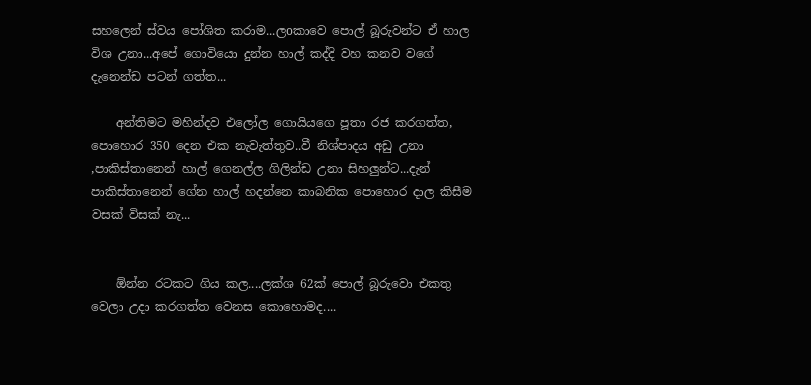සහලෙන් ස්වය පෝශිත කරාම...ලoකාවෙ පොල් බූරුවන්ට ඒ හාල විශ උනා...අපේ ගොවියො දුන්න හාල් කද්දි වහ කනව වගේ දැනෙන්ඩ පටන් ගත්ත...

    අන්තිමට මහින්දව එලෝල ගොයියගෙ පූතා රජ කරගත්ත, පොහොර 350 දෙන එක නැවැත්තුව..වී නිශ්පාදය අඩු උනා ,පාකිස්තානෙන් හාල් ගෙනල්ල ගිලින්ඩ උනා සිහලුන්ට...දැන් පාකිස්තානෙන් ගේන හාල් හදන්නෙ කාබනික පොහොර දාල කිසීම වසක් විසක් නැ...


    ඕන්න රටකට ගිය කල....ලක්ශ 62ක් පොල් බූරුවො එකතු වෙලා උදා කරගත්ත වෙනස කොහොමද....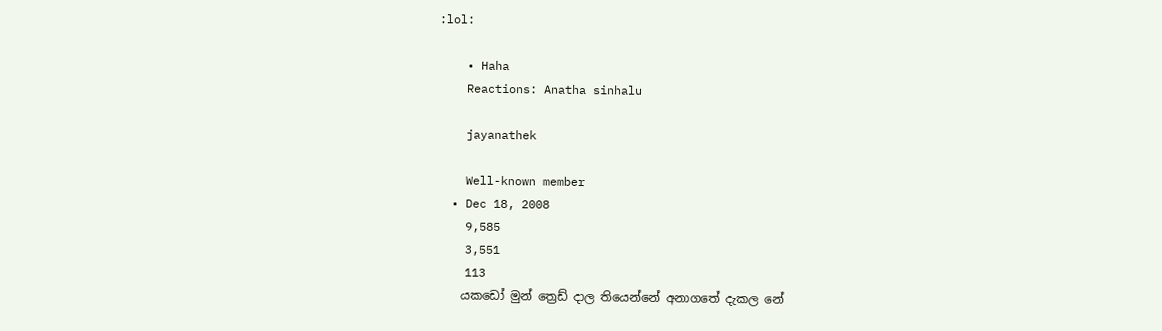:lol:

    • Haha
    Reactions: Anatha sinhalu

    jayanathek

    Well-known member
  • Dec 18, 2008
    9,585
    3,551
    113
    යකඩෝ මුන් ත්‍රෙඩ් දාල තියෙන්නේ අනාගතේ දැකල නේ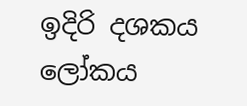ඉදිරි දශකය ලෝකය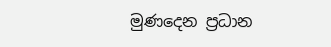මුණදෙන ප්‍රධාන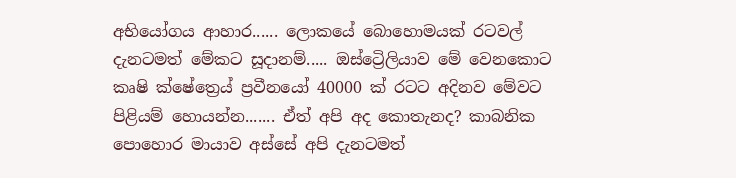අභියෝගය ආහාර...... ලොකයේ බොහොමයක් රටවල් දැනටමත් මේකට සූදානම්..... ඔස්ට්‍රෙිලියාව මේ වෙනකොට කෘෂි ක්ෂේත්‍රෙය් ප්‍රවීනයෝ 40000 ක් රටට අදිනව මේවට පිළියම් හොයන්න....... ඒත් අපි අද කොතැනද? කාබනික පොහොර මායාව අස්සේ අපි දැනටමත්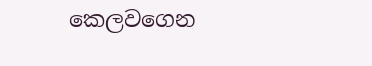කෙලවගෙන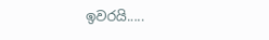ඉවරයි.....